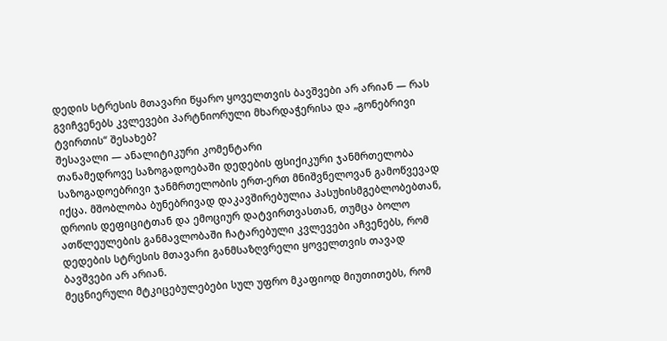დედის სტრესის მთავარი წყარო ყოველთვის ბავშვები არ არიან — რას გვიჩვენებს კვლევები პარტნიორული მხარდაჭერისა და „გონებრივი ტვირთის“ შესახებ?
შესავალი — ანალიტიკური კომენტარი
თანამედროვე საზოგადოებაში დედების ფსიქიკური ჯანმრთელობა საზოგადოებრივი ჯანმრთელობის ერთ-ერთ მნიშვნელოვან გამოწვევად იქცა. მშობლობა ბუნებრივად დაკავშირებულია პასუხისმგებლობებთან, დროის დეფიციტთან და ემოციურ დატვირთვასთან, თუმცა ბოლო ათწლეულების განმავლობაში ჩატარებული კვლევები აჩვენებს, რომ დედების სტრესის მთავარი განმსაზღვრელი ყოველთვის თავად ბავშვები არ არიან.
მეცნიერული მტკიცებულებები სულ უფრო მკაფიოდ მიუთითებს, რომ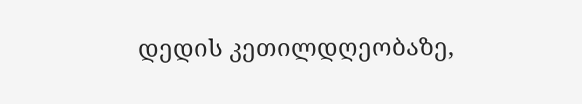დედის კეთილდღეობაზე,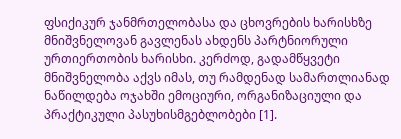ფსიქიკურ ჯანმრთელობასა და ცხოვრების ხარისხზე მნიშვნელოვან გავლენას ახდენს პარტნიორული ურთიერთობის ხარისხი. კერძოდ, გადამწყვეტი მნიშვნელობა აქვს იმას, თუ რამდენად სამართლიანად ნაწილდება ოჯახში ემოციური, ორგანიზაციული და პრაქტიკული პასუხისმგებლობები [1].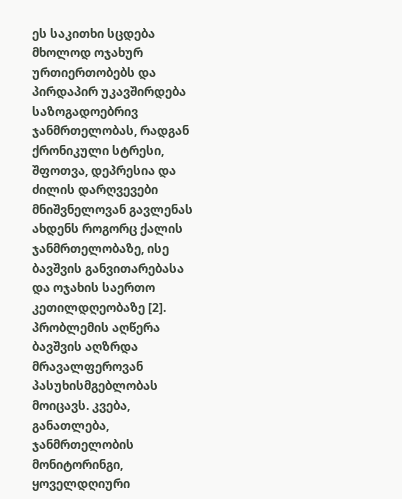ეს საკითხი სცდება მხოლოდ ოჯახურ ურთიერთობებს და პირდაპირ უკავშირდება საზოგადოებრივ ჯანმრთელობას, რადგან ქრონიკული სტრესი, შფოთვა, დეპრესია და ძილის დარღვევები მნიშვნელოვან გავლენას ახდენს როგორც ქალის ჯანმრთელობაზე, ისე ბავშვის განვითარებასა და ოჯახის საერთო კეთილდღეობაზე [2].
პრობლემის აღწერა
ბავშვის აღზრდა მრავალფეროვან პასუხისმგებლობას მოიცავს. კვება, განათლება, ჯანმრთელობის მონიტორინგი, ყოველდღიური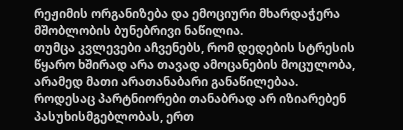რეჟიმის ორგანიზება და ემოციური მხარდაჭერა მშობლობის ბუნებრივი ნაწილია.
თუმცა კვლევები აჩვენებს, რომ დედების სტრესის წყარო ხშირად არა თავად ამოცანების მოცულობა, არამედ მათი არათანაბარი განაწილებაა. როდესაც პარტნიორები თანაბრად არ იზიარებენ პასუხისმგებლობას, ერთ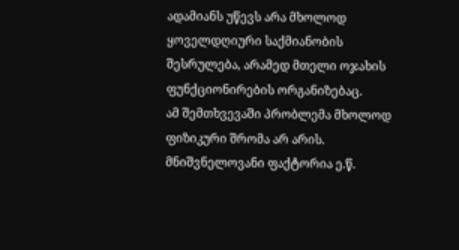ადამიანს უწევს არა მხოლოდ ყოველდღიური საქმიანობის შესრულება, არამედ მთელი ოჯახის ფუნქციონირების ორგანიზებაც.
ამ შემთხვევაში პრობლემა მხოლოდ ფიზიკური შრომა არ არის. მნიშვნელოვანი ფაქტორია ე.წ.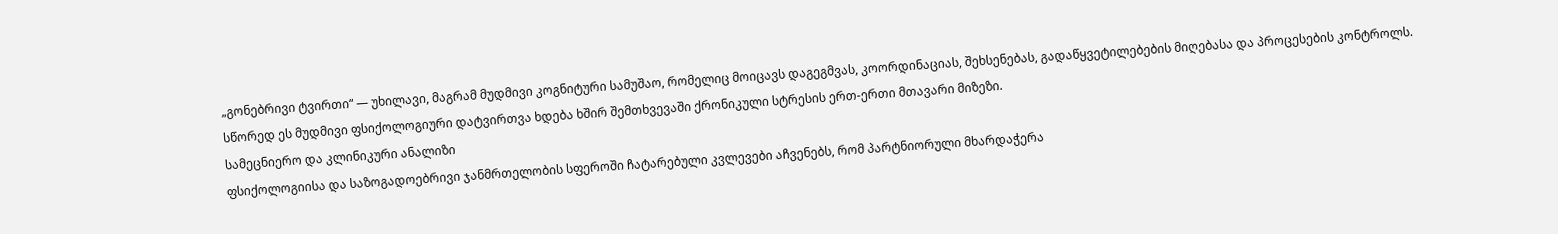„გონებრივი ტვირთი“ — უხილავი, მაგრამ მუდმივი კოგნიტური სამუშაო, რომელიც მოიცავს დაგეგმვას, კოორდინაციას, შეხსენებას, გადაწყვეტილებების მიღებასა და პროცესების კონტროლს.
სწორედ ეს მუდმივი ფსიქოლოგიური დატვირთვა ხდება ხშირ შემთხვევაში ქრონიკული სტრესის ერთ-ერთი მთავარი მიზეზი.
სამეცნიერო და კლინიკური ანალიზი
ფსიქოლოგიისა და საზოგადოებრივი ჯანმრთელობის სფეროში ჩატარებული კვლევები აჩვენებს, რომ პარტნიორული მხარდაჭერა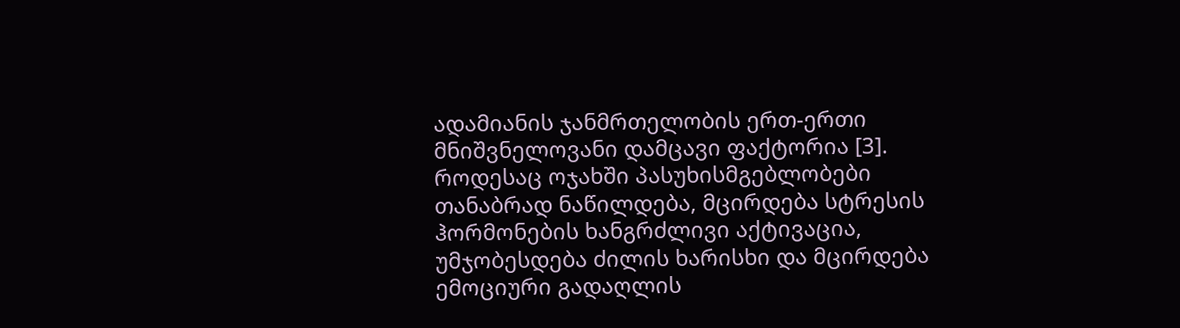ადამიანის ჯანმრთელობის ერთ-ერთი მნიშვნელოვანი დამცავი ფაქტორია [3].
როდესაც ოჯახში პასუხისმგებლობები თანაბრად ნაწილდება, მცირდება სტრესის ჰორმონების ხანგრძლივი აქტივაცია, უმჯობესდება ძილის ხარისხი და მცირდება ემოციური გადაღლის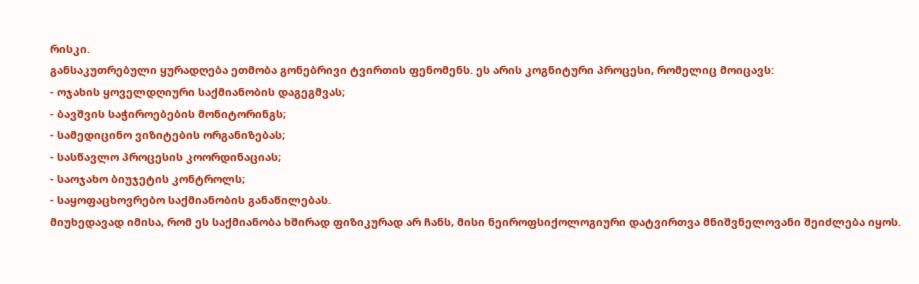რისკი.
განსაკუთრებული ყურადღება ეთმობა გონებრივი ტვირთის ფენომენს. ეს არის კოგნიტური პროცესი, რომელიც მოიცავს:
- ოჯახის ყოველდღიური საქმიანობის დაგეგმვას;
- ბავშვის საჭიროებების მონიტორინგს;
- სამედიცინო ვიზიტების ორგანიზებას;
- სასწავლო პროცესის კოორდინაციას;
- საოჯახო ბიუჯეტის კონტროლს;
- საყოფაცხოვრებო საქმიანობის განაწილებას.
მიუხედავად იმისა, რომ ეს საქმიანობა ხშირად ფიზიკურად არ ჩანს, მისი ნეიროფსიქოლოგიური დატვირთვა მნიშვნელოვანი შეიძლება იყოს.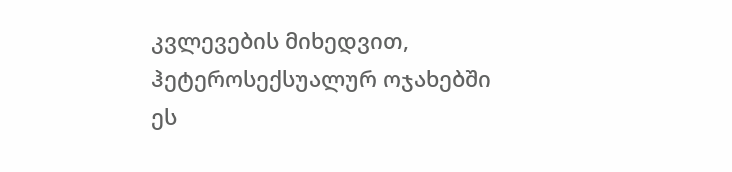კვლევების მიხედვით, ჰეტეროსექსუალურ ოჯახებში ეს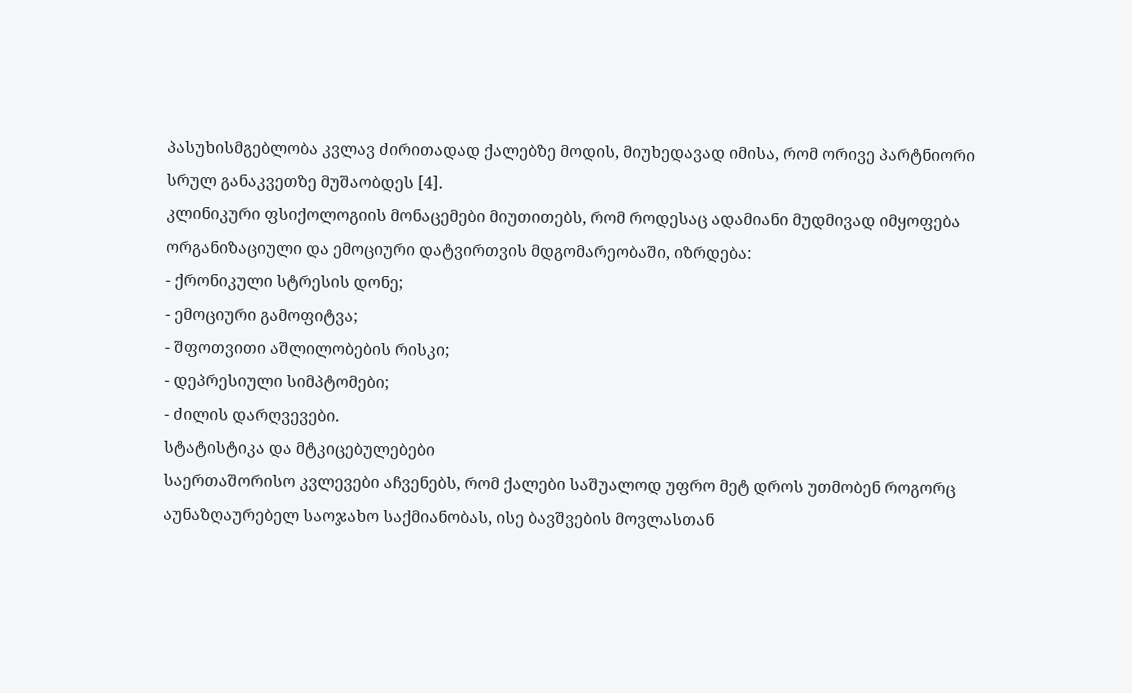პასუხისმგებლობა კვლავ ძირითადად ქალებზე მოდის, მიუხედავად იმისა, რომ ორივე პარტნიორი სრულ განაკვეთზე მუშაობდეს [4].
კლინიკური ფსიქოლოგიის მონაცემები მიუთითებს, რომ როდესაც ადამიანი მუდმივად იმყოფება ორგანიზაციული და ემოციური დატვირთვის მდგომარეობაში, იზრდება:
- ქრონიკული სტრესის დონე;
- ემოციური გამოფიტვა;
- შფოთვითი აშლილობების რისკი;
- დეპრესიული სიმპტომები;
- ძილის დარღვევები.
სტატისტიკა და მტკიცებულებები
საერთაშორისო კვლევები აჩვენებს, რომ ქალები საშუალოდ უფრო მეტ დროს უთმობენ როგორც აუნაზღაურებელ საოჯახო საქმიანობას, ისე ბავშვების მოვლასთან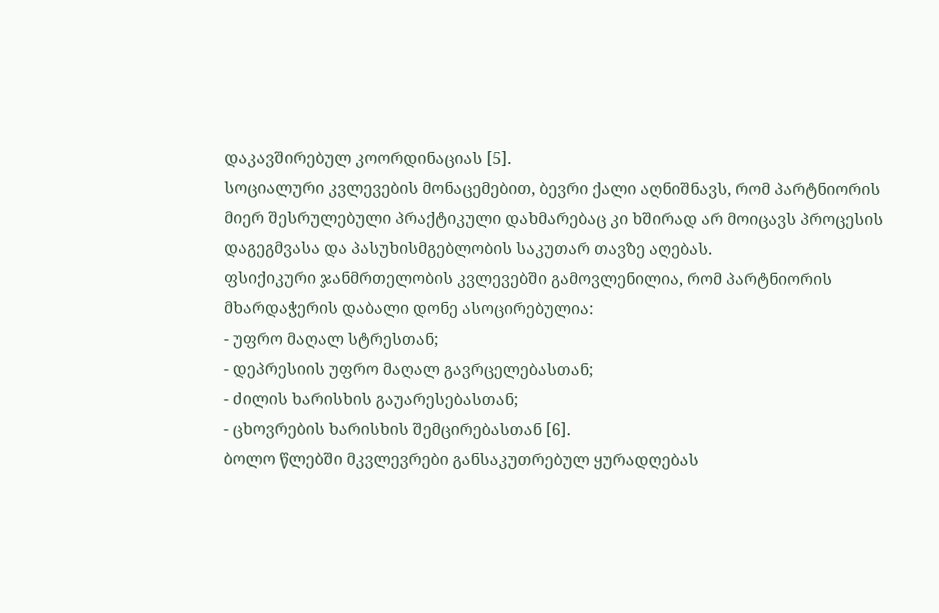დაკავშირებულ კოორდინაციას [5].
სოციალური კვლევების მონაცემებით, ბევრი ქალი აღნიშნავს, რომ პარტნიორის მიერ შესრულებული პრაქტიკული დახმარებაც კი ხშირად არ მოიცავს პროცესის დაგეგმვასა და პასუხისმგებლობის საკუთარ თავზე აღებას.
ფსიქიკური ჯანმრთელობის კვლევებში გამოვლენილია, რომ პარტნიორის მხარდაჭერის დაბალი დონე ასოცირებულია:
- უფრო მაღალ სტრესთან;
- დეპრესიის უფრო მაღალ გავრცელებასთან;
- ძილის ხარისხის გაუარესებასთან;
- ცხოვრების ხარისხის შემცირებასთან [6].
ბოლო წლებში მკვლევრები განსაკუთრებულ ყურადღებას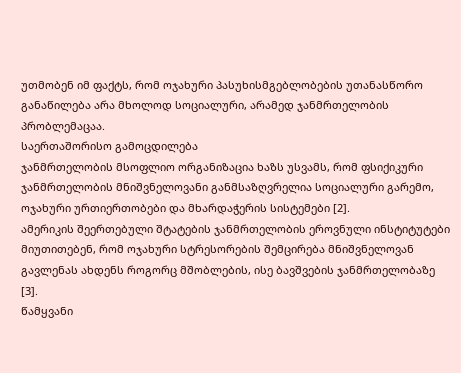უთმობენ იმ ფაქტს, რომ ოჯახური პასუხისმგებლობების უთანასწორო განაწილება არა მხოლოდ სოციალური, არამედ ჯანმრთელობის პრობლემაცაა.
საერთაშორისო გამოცდილება
ჯანმრთელობის მსოფლიო ორგანიზაცია ხაზს უსვამს, რომ ფსიქიკური ჯანმრთელობის მნიშვნელოვანი განმსაზღვრელია სოციალური გარემო, ოჯახური ურთიერთობები და მხარდაჭერის სისტემები [2].
ამერიკის შეერთებული შტატების ჯანმრთელობის ეროვნული ინსტიტუტები მიუთითებენ, რომ ოჯახური სტრესორების შემცირება მნიშვნელოვან გავლენას ახდენს როგორც მშობლების, ისე ბავშვების ჯანმრთელობაზე [3].
წამყვანი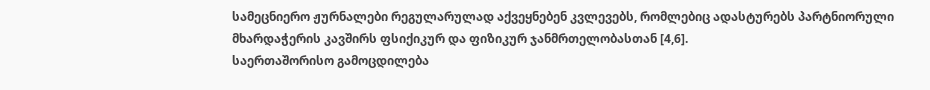სამეცნიერო ჟურნალები რეგულარულად აქვეყნებენ კვლევებს, რომლებიც ადასტურებს პარტნიორული მხარდაჭერის კავშირს ფსიქიკურ და ფიზიკურ ჯანმრთელობასთან [4,6].
საერთაშორისო გამოცდილება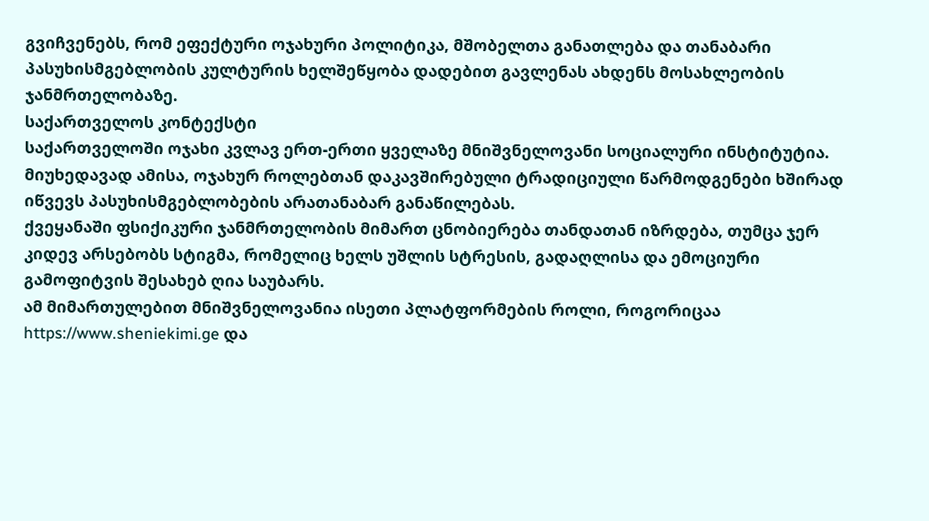გვიჩვენებს, რომ ეფექტური ოჯახური პოლიტიკა, მშობელთა განათლება და თანაბარი პასუხისმგებლობის კულტურის ხელშეწყობა დადებით გავლენას ახდენს მოსახლეობის ჯანმრთელობაზე.
საქართველოს კონტექსტი
საქართველოში ოჯახი კვლავ ერთ-ერთი ყველაზე მნიშვნელოვანი სოციალური ინსტიტუტია. მიუხედავად ამისა, ოჯახურ როლებთან დაკავშირებული ტრადიციული წარმოდგენები ხშირად იწვევს პასუხისმგებლობების არათანაბარ განაწილებას.
ქვეყანაში ფსიქიკური ჯანმრთელობის მიმართ ცნობიერება თანდათან იზრდება, თუმცა ჯერ კიდევ არსებობს სტიგმა, რომელიც ხელს უშლის სტრესის, გადაღლისა და ემოციური გამოფიტვის შესახებ ღია საუბარს.
ამ მიმართულებით მნიშვნელოვანია ისეთი პლატფორმების როლი, როგორიცაა https://www.sheniekimi.ge და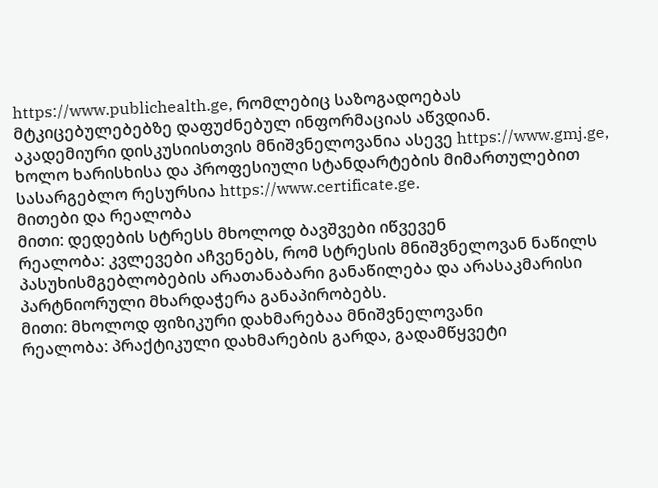https://www.publichealth.ge, რომლებიც საზოგადოებას მტკიცებულებებზე დაფუძნებულ ინფორმაციას აწვდიან.
აკადემიური დისკუსიისთვის მნიშვნელოვანია ასევე https://www.gmj.ge, ხოლო ხარისხისა და პროფესიული სტანდარტების მიმართულებით სასარგებლო რესურსია https://www.certificate.ge.
მითები და რეალობა
მითი: დედების სტრესს მხოლოდ ბავშვები იწვევენ
რეალობა: კვლევები აჩვენებს, რომ სტრესის მნიშვნელოვან ნაწილს პასუხისმგებლობების არათანაბარი განაწილება და არასაკმარისი პარტნიორული მხარდაჭერა განაპირობებს.
მითი: მხოლოდ ფიზიკური დახმარებაა მნიშვნელოვანი
რეალობა: პრაქტიკული დახმარების გარდა, გადამწყვეტი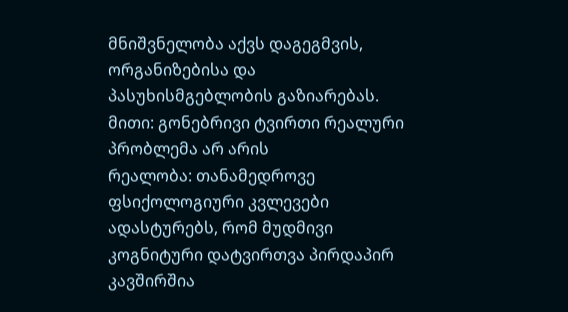მნიშვნელობა აქვს დაგეგმვის, ორგანიზებისა და პასუხისმგებლობის გაზიარებას.
მითი: გონებრივი ტვირთი რეალური პრობლემა არ არის
რეალობა: თანამედროვე ფსიქოლოგიური კვლევები ადასტურებს, რომ მუდმივი კოგნიტური დატვირთვა პირდაპირ კავშირშია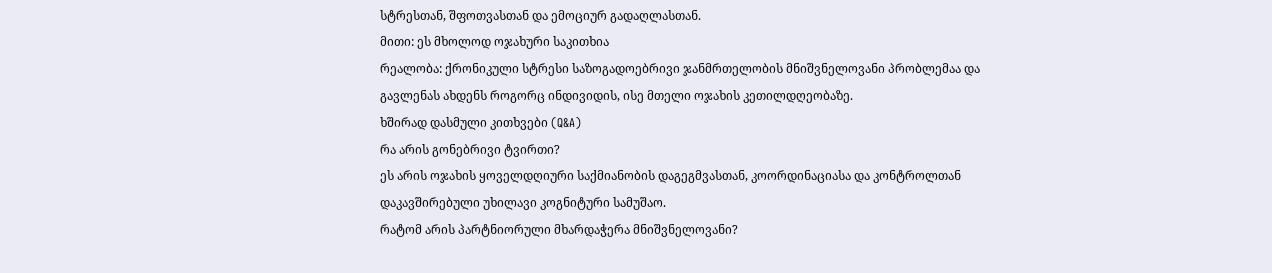სტრესთან, შფოთვასთან და ემოციურ გადაღლასთან.
მითი: ეს მხოლოდ ოჯახური საკითხია
რეალობა: ქრონიკული სტრესი საზოგადოებრივი ჯანმრთელობის მნიშვნელოვანი პრობლემაა და გავლენას ახდენს როგორც ინდივიდის, ისე მთელი ოჯახის კეთილდღეობაზე.
ხშირად დასმული კითხვები (Q&A)
რა არის გონებრივი ტვირთი?
ეს არის ოჯახის ყოველდღიური საქმიანობის დაგეგმვასთან, კოორდინაციასა და კონტროლთან დაკავშირებული უხილავი კოგნიტური სამუშაო.
რატომ არის პარტნიორული მხარდაჭერა მნიშვნელოვანი?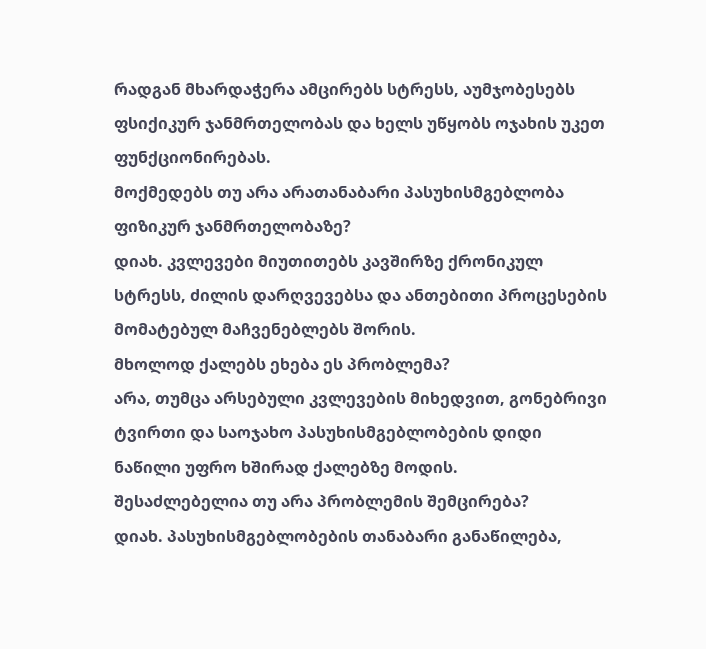რადგან მხარდაჭერა ამცირებს სტრესს, აუმჯობესებს ფსიქიკურ ჯანმრთელობას და ხელს უწყობს ოჯახის უკეთ ფუნქციონირებას.
მოქმედებს თუ არა არათანაბარი პასუხისმგებლობა ფიზიკურ ჯანმრთელობაზე?
დიახ. კვლევები მიუთითებს კავშირზე ქრონიკულ სტრესს, ძილის დარღვევებსა და ანთებითი პროცესების მომატებულ მაჩვენებლებს შორის.
მხოლოდ ქალებს ეხება ეს პრობლემა?
არა, თუმცა არსებული კვლევების მიხედვით, გონებრივი ტვირთი და საოჯახო პასუხისმგებლობების დიდი ნაწილი უფრო ხშირად ქალებზე მოდის.
შესაძლებელია თუ არა პრობლემის შემცირება?
დიახ. პასუხისმგებლობების თანაბარი განაწილება,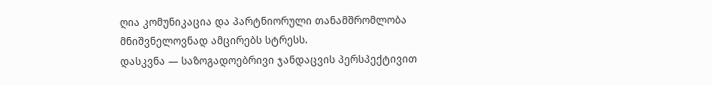ღია კომუნიკაცია და პარტნიორული თანამშრომლობა მნიშვნელოვნად ამცირებს სტრესს.
დასკვნა — საზოგადოებრივი ჯანდაცვის პერსპექტივით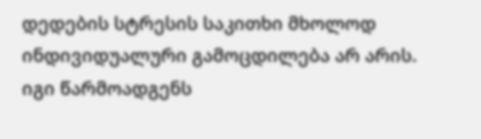დედების სტრესის საკითხი მხოლოდ ინდივიდუალური გამოცდილება არ არის. იგი წარმოადგენს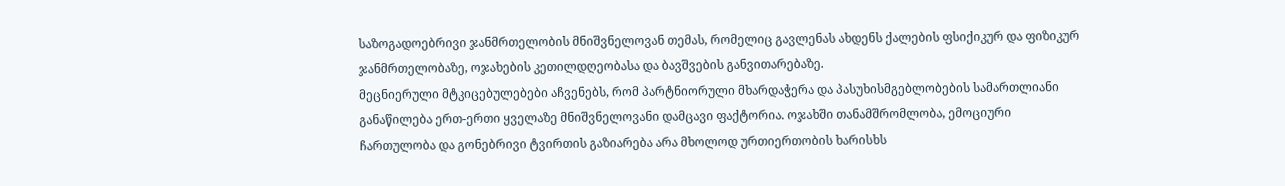საზოგადოებრივი ჯანმრთელობის მნიშვნელოვან თემას, რომელიც გავლენას ახდენს ქალების ფსიქიკურ და ფიზიკურ ჯანმრთელობაზე, ოჯახების კეთილდღეობასა და ბავშვების განვითარებაზე.
მეცნიერული მტკიცებულებები აჩვენებს, რომ პარტნიორული მხარდაჭერა და პასუხისმგებლობების სამართლიანი განაწილება ერთ-ერთი ყველაზე მნიშვნელოვანი დამცავი ფაქტორია. ოჯახში თანამშრომლობა, ემოციური ჩართულობა და გონებრივი ტვირთის გაზიარება არა მხოლოდ ურთიერთობის ხარისხს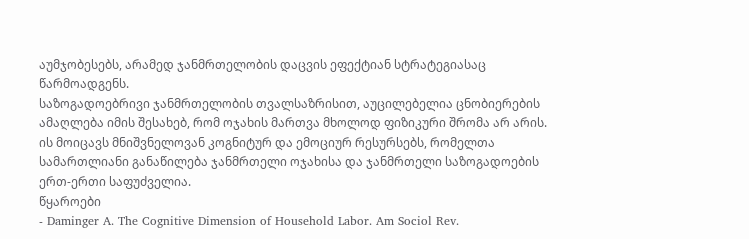აუმჯობესებს, არამედ ჯანმრთელობის დაცვის ეფექტიან სტრატეგიასაც წარმოადგენს.
საზოგადოებრივი ჯანმრთელობის თვალსაზრისით, აუცილებელია ცნობიერების ამაღლება იმის შესახებ, რომ ოჯახის მართვა მხოლოდ ფიზიკური შრომა არ არის. ის მოიცავს მნიშვნელოვან კოგნიტურ და ემოციურ რესურსებს, რომელთა სამართლიანი განაწილება ჯანმრთელი ოჯახისა და ჯანმრთელი საზოგადოების ერთ-ერთი საფუძველია.
წყაროები
- Daminger A. The Cognitive Dimension of Household Labor. Am Sociol Rev.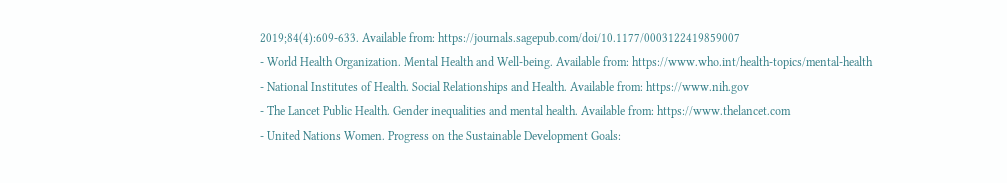2019;84(4):609-633. Available from: https://journals.sagepub.com/doi/10.1177/0003122419859007
- World Health Organization. Mental Health and Well-being. Available from: https://www.who.int/health-topics/mental-health
- National Institutes of Health. Social Relationships and Health. Available from: https://www.nih.gov
- The Lancet Public Health. Gender inequalities and mental health. Available from: https://www.thelancet.com
- United Nations Women. Progress on the Sustainable Development Goals: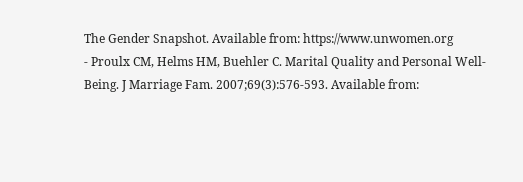The Gender Snapshot. Available from: https://www.unwomen.org
- Proulx CM, Helms HM, Buehler C. Marital Quality and Personal Well-Being. J Marriage Fam. 2007;69(3):576-593. Available from: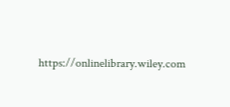https://onlinelibrary.wiley.com